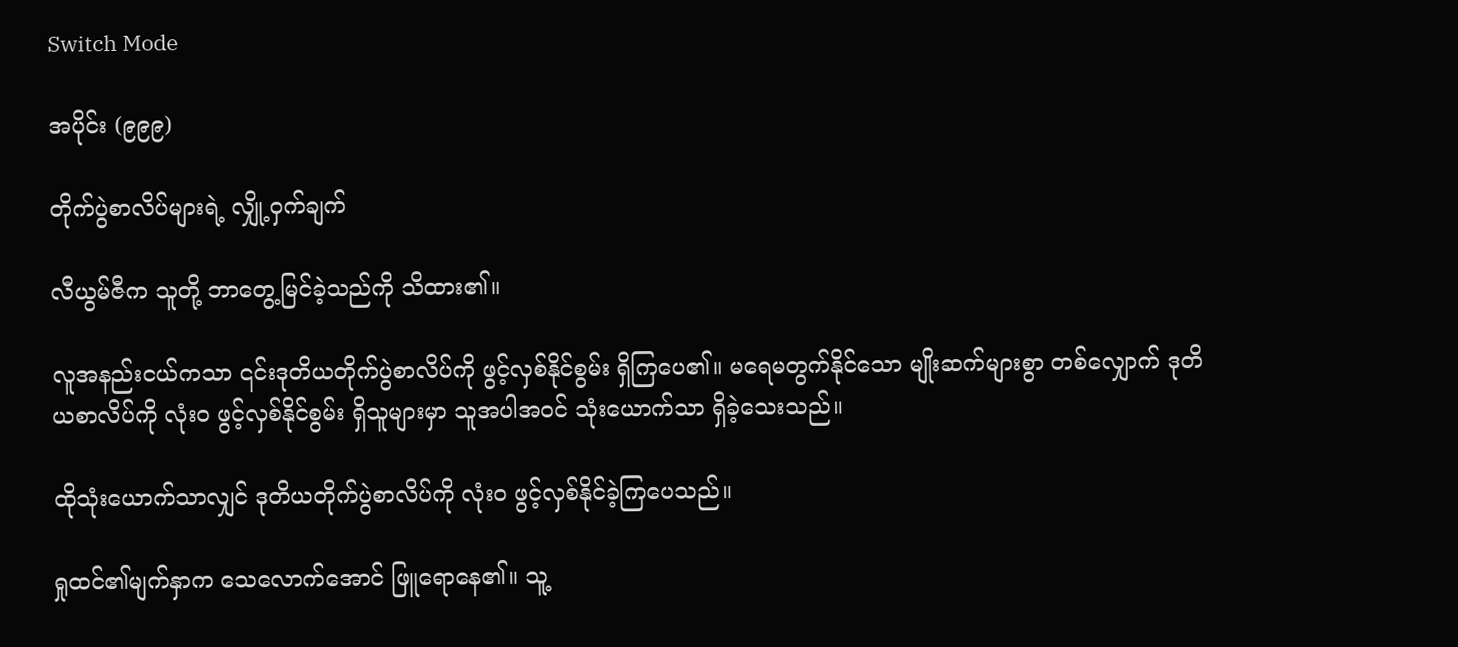Switch Mode

အပိုင်း (၉၉၉)

တိုက်ပွဲစာလိပ်များရဲ့ လျှို့ဝှက်ချက်

လီယွမ်ဇီက သူတို့ ဘာတွေ့မြင်ခဲ့သည်ကို သိထား၏။

လူအနည်းငယ်ကသာ ၎င်းဒုတိယတိုက်ပွဲစာလိပ်ကို ဖွင့်လှစ်နိုင်စွမ်း ရှိကြပေ၏။ မရေမတွက်နိုင်သော မျိုးဆက်များစွာ တစ်လျှောက် ဒုတိယစာလိပ်ကို လုံးဝ ဖွင့်လှစ်နိုင်စွမ်း ရှိသူများမှာ သူအပါအဝင် သုံးယောက်သာ ရှိခဲ့သေးသည်။

ထိုသုံးယောက်သာလျှင် ဒုတိယတိုက်ပွဲစာလိပ်ကို လုံးဝ ဖွင့်လှစ်နိုင်ခဲ့ကြပေသည်။

ရှုထင်၏မျက်နှာက သေလောက်အောင် ဖြူရောနေ၏။ သူ့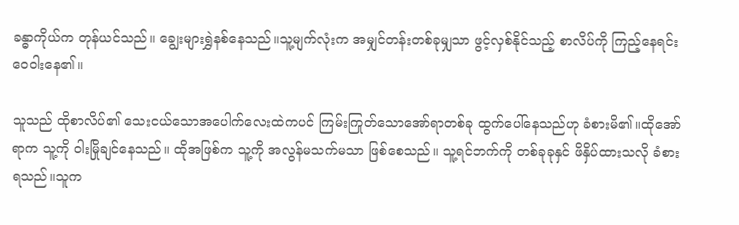ခန္ဓာကိုယ်က တုန်ယင်သည်။ ချွေးများရွှဲနစ်နေသည်။သူ့မျက်လုံးက အမျှင်တန်းတစ်ခုမျှသာ ဖွင့်လှစ်နိုင်သည့် စာလိပ်ကို ကြည့်နေရင်း ဝေဝါးနေ၏။

သူသည် ထိုစာလိပ်၏ သေးငယ်သောအပေါက်လေးထဲကပင် ကြမ်းကြုတ်သောအော်ရာတစ်ခု ထွက်ပေါ်နေသည်ဟု ခံစားမိ၏။ထိုအော်ရာက သူ့ကို ဝါးမြိုချင်နေသည်။ ထိုအဖြစ်က သူ့ကို အလွန်မသက်မသာ ဖြစ်စေသည်။ သူ့ရင်ဘက်ကို တစ်ခုခုနှင် ဖိနှိပ်ထားသလို ခံစားရသည်။သူက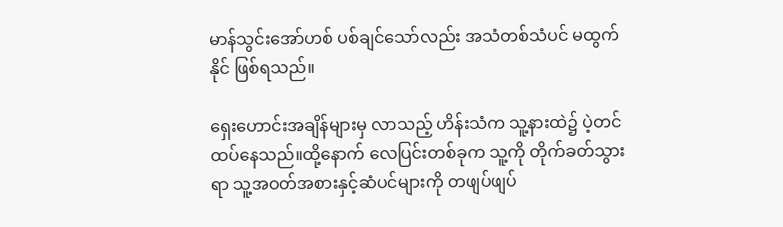မာန်သွင်းအော်ဟစ် ပစ်ချင်သော်လည်း အသံတစ်သံပင် မထွက်နိုင် ဖြစ်ရသည်။

ရှေးဟောင်းအချိန်များမှ လာသည့် ဟိန်းသံက သူ့နားထဲ၌ ပဲ့တင်ထပ်နေသည်။ထို့နောက် လေပြင်းတစ်ခုက သူ့ကို တိုက်ခတ်သွားရာ သူ့အဝတ်အစားနှင့်ဆံပင်များကို တဖျပ်ဖျပ်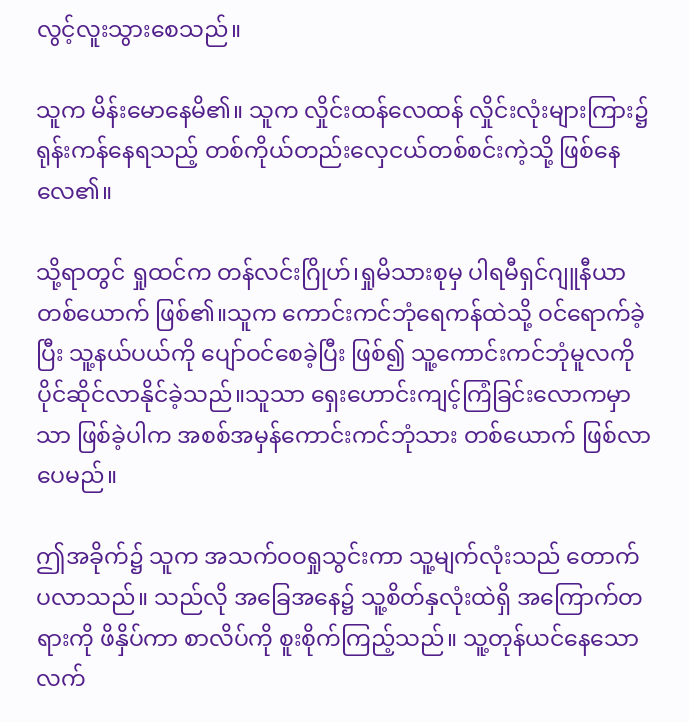လွင့်လူးသွားစေသည်။

သူက မိန်းမောနေမိ၏။ သူက လှိုင်းထန်လေထန် လှိုင်းလုံးများကြား၌ ရုန်းကန်နေရသည့် တစ်ကိုယ်တည်းလှေငယ်တစ်စင်းကဲ့သို့ ဖြစ်နေလေ၏။

သို့ရာတွင် ရှုထင်က တန်လင်းဂြိုဟ်၊ရှုမိသားစုမှ ပါရမီရှင်ဂျူနီယာ တစ်ယောက် ဖြစ်၏။သူက ကောင်းကင်ဘုံရေကန်ထဲသို့ ဝင်ရောက်ခဲ့ပြီး သူ့နယ်ပယ်ကို ပျော်ဝင်စေခဲ့ပြီး ဖြစ်၍ သူ့ကောင်းကင်ဘုံမူလကို ပိုင်ဆိုင်လာနိုင်ခဲ့သည်။သူသာ ရှေးဟောင်းကျင့်ကြံခြင်းလောကမှာသာ ဖြစ်ခဲ့ပါက အစစ်အမှန်ကောင်းကင်ဘုံသား တစ်ယောက် ဖြစ်လာပေမည်။

ဤအခိုက်၌ သူက အသက်ဝဝရှုသွင်းကာ သူ့မျက်လုံးသည် တောက်ပလာသည်။ သည်လို အခြေအနေ၌ သူ့စိတ်နှလုံးထဲရှိ အကြောက်တရားကို ဖိနှိပ်ကာ စာလိပ်ကို စူးစိုက်ကြည့်သည်။ သူ့တုန်ယင်နေသောလက်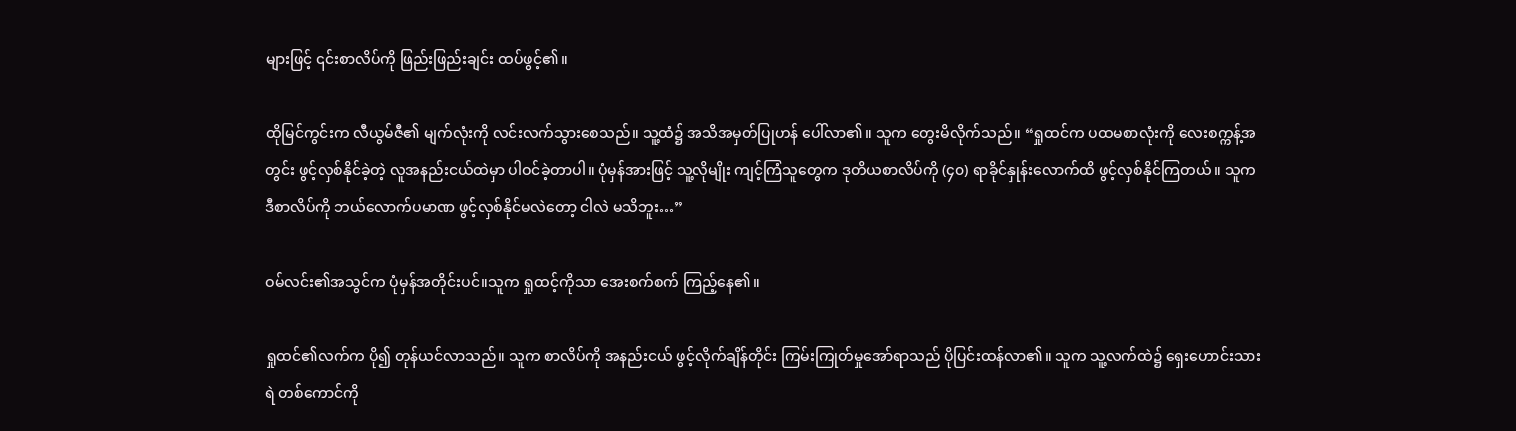များဖြင့် ၎င်းစာလိပ်ကို ဖြည်းဖြည်းချင်း ထပ်ဖွင့်၏။

ထိုမြင်ကွင်းက လီယွမ်ဇီ၏ မျက်လုံးကို လင်းလက်သွားစေသည်။ သူ့ထံ၌ အသိအမှတ်ပြုဟန် ပေါ်လာ၏။ သူက တွေးမိလိုက်သည်။ “ရှုထင်က ပထမစာလုံးကို လေးစက္ကန့်အတွင်း ဖွင့်လှစ်နိုင်ခဲ့တဲ့ လူအနည်းငယ်ထဲမှာ ပါဝင်ခဲ့တာပါ။ ပုံမှန်အားဖြင့် သူ့လိုမျိုး ကျင့်ကြံသူတွေက ဒုတိယစာလိပ်ကို (၄၀) ရာခိုင်နှုန်းလောက်ထိ ဖွင့်လှစ်နိုင်ကြတယ်။ သူက ဒီစာလိပ်ကို ဘယ်လောက်ပမာဏ ဖွင့်လှစ်နိုင်မလဲတော့ ငါလဲ မသိဘူး…”

ဝမ်လင်း၏အသွင်က ပုံမှန်အတိုင်းပင်။သူက ရှုထင့်ကိုသာ အေးစက်စက် ကြည့်နေ၏။

ရှုထင်၏လက်က ပို၍ တုန်ယင်လာသည်။ သူက စာလိပ်ကို အနည်းငယ် ဖွင့်လိုက်ချိန်တိုင်း ကြမ်းကြုတ်မှုအော်ရာသည် ပိုပြင်းထန်လာ၏။ သူက သူ့လက်ထဲ၌ ရှေးဟောင်းသားရဲ တစ်ကောင်ကို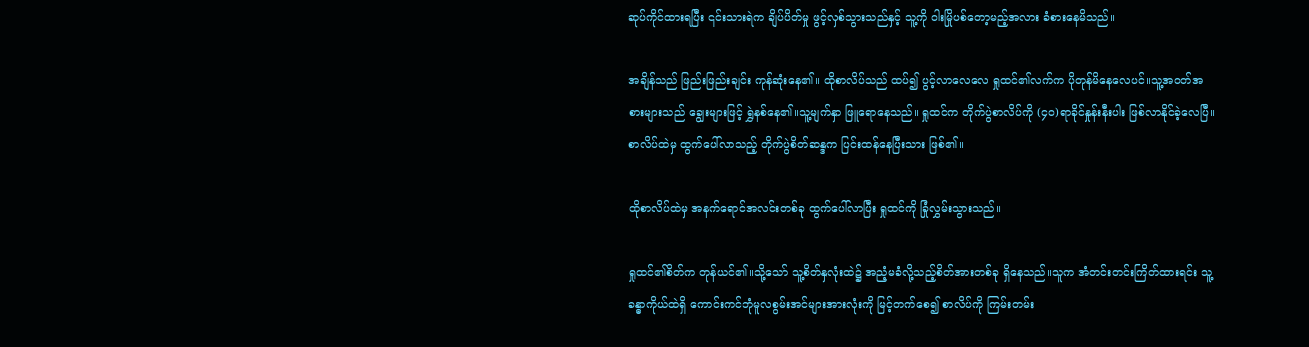ဆုပ်ကိုင်ထားရပြီး ၎င်းသားရဲက ချိပ်ပိတ်မှု ဖွင့်လှစ်သွားသည်နှင့် သူ့ကို ဝါးမြိုပစ်တော့မည့်အလား ခံစားနေမိသည်။

အချိန်သည် ဖြည်းဖြည်းချင်း ကုန်ဆုံးနေ၏။ ထိုစာလိပ်သည် ထပ်၍ ပွင့်လာလေလေ ရှုထင်၏လက်က ပိုတုန်မိနေလေပင်။သူ့အဝတ်အစားများသည် ချွေးများဖြင့် ရွှဲနစ်နေ၏။သူ့မျက်နှာ ဖြူရောနေသည်။ ရှုထင်က တိုက်ပွဲစာလိပ်ကို (၄၀)ရာခိုင်နှုန်းနီးပါး ဖြစ်လာနိုင်ခဲ့လေပြီ။ စာလိပ်ထဲမှ ထွက်ပေါ်လာသည့် တိုက်ပွဲစိတ်ဆန္ဒက ပြင်းထန်နေပြီးသား ဖြစ်၏။

ထိုစာလိပ်ထဲမှ အနက်ရောင်အလင်းတစ်ခု ထွက်ပေါ်လာပြီး ရှုထင်ကို ခြုံလွှမ်းသွားသည်။

ရှုထင်၏စိတ်က တုန်ယင်၏။သို့သော် သူ့စိတ်နှလုံးထဲ၌ အညံ့မခံလို့သည့်စိတ်အားတစ်ခု ရှိနေသည်။သူက အံတင်းတင်းကြိတ်ထားရင်း သူ့ခန္ဓာကိုယ်ထဲရှိ ကောင်းကင်ဘုံမူလစွမ်းအင်များအားလုံးကို မြင့်တက်စေ၍ စာလိပ်ကို ကြမ်းတမ်း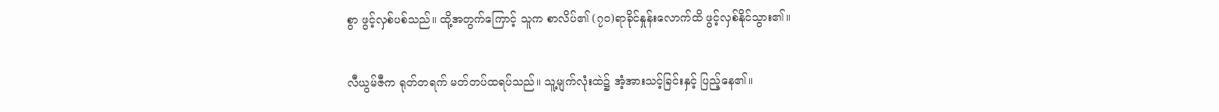စွာ ဖွင့်လှစ်ပစ်သည်။ ထို့အတွက်ကြောင့် သူက စာလိပ်၏ (၇၀)ရာခိုင်နှုန်းလောက်ထိ ဖွင့်လှစ်နိုင်သွား၏။

လီယွမ်ဇီက ရုတ်တရက် မတ်တပ်ထရပ်သည်။ သူ့မျက်လုံးထဲ၌ အံ့အားသင့်ခြင်းနှင့် ပြည့်နေ၏။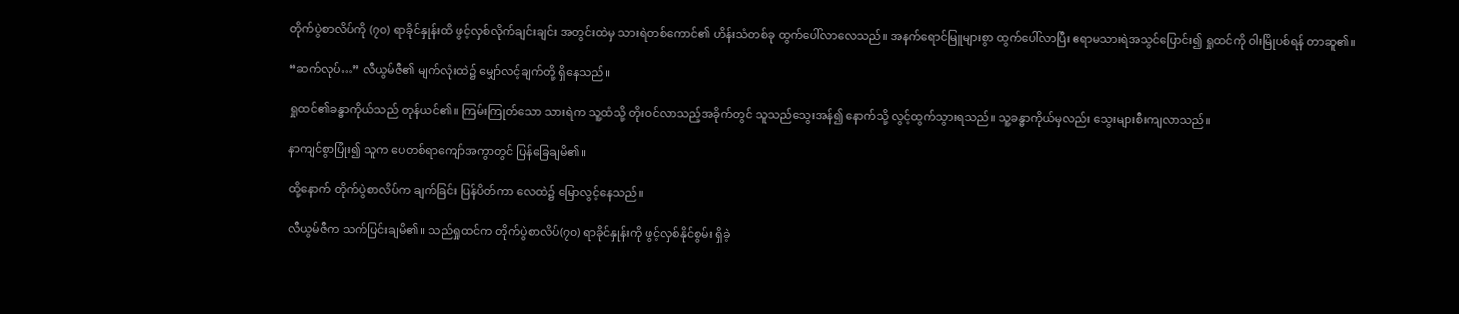တိုက်ပွဲစာလိပ်ကို (၇၀) ရာခိုင်နှုန်းထိ ဖွင့်လှစ်လိုက်ချင်းချင်း အတွင်းထဲမှ သားရဲတစ်ကောင်၏ ဟိန်းသံတစ်ခု ထွက်ပေါ်လာလေသည်။ အနက်ရောင်မြူများစွာ ထွက်ပေါ်လာပြီး ဧရာမသားရဲအသွင်ပြောင်း၍ ရှုထင်ကို ဝါးမြိုပစ်ရန် တာဆူ၏။

“ဆက်လုပ်…” လီယွမ်ဇီ၏ မျက်လုံးထဲ၌ မျှော်လင့်ချက်တို့ ရှိနေသည်။

ရှုထင်၏ခန္ဓာကိုယ်သည် တုန်ယင်၏။ ကြမ်းကြုတ်သော သားရဲက သူ့ထံသို့ တိုးဝင်လာသည့်အခိုက်တွင် သူသည်သွေးအန်၍ နောက်သို့ လွင့်ထွက်သွားရသည်။ သူ့ခန္ဓာကိုယ်မှလည်း သွေးများစီးကျလာသည်။

နာကျင်စွာပြုံး၍ သူက ပေတစ်ရာကျော်အကွာတွင် ပြန်ခြေချမိ၏။

ထို့နောက် တိုက်ပွဲစာလိပ်က ချက်ခြင်း ပြန်ပိတ်ကာ လေထဲ၌ မြောလွင့်နေသည်။

လီယွမ်ဇီက သက်ပြင်းချမိ၏။ သည်ရှုထင်က တိုက်ပွဲစာလိပ်(၇၀) ရာခိုင်နှုန်းကို ဖွင့်လှစ်နိုင်စွမ်း ရှိခဲ့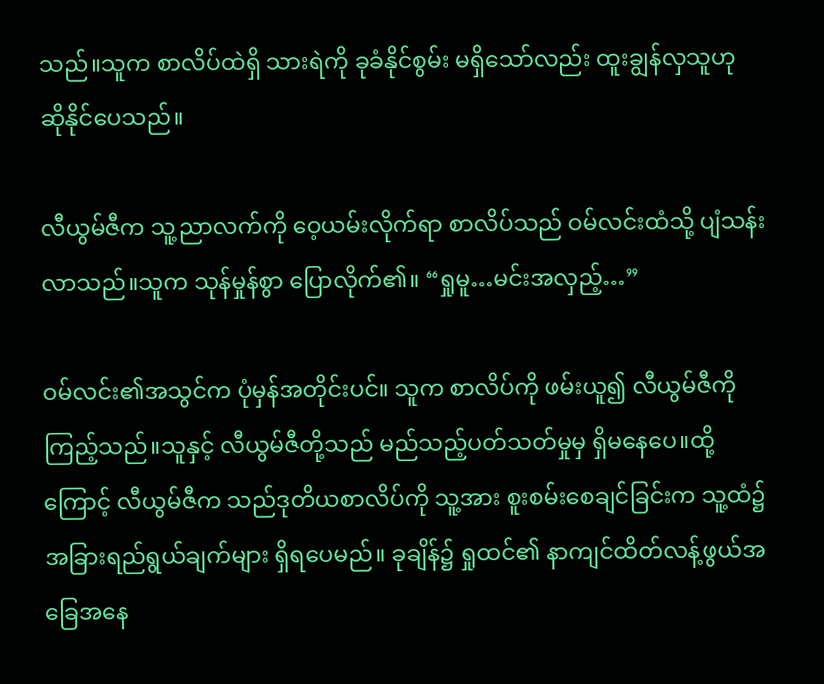သည်။သူက စာလိပ်ထဲရှိ သားရဲကို ခုခံနိုင်စွမ်း မရှိသော်လည်း ထူးချွန်လှသူဟု ဆိုနိုင်ပေသည်။

လီယွမ်ဇီက သူ့ညာလက်ကို ဝေ့ယမ်းလိုက်ရာ စာလိပ်သည် ဝမ်လင်းထံသို့ ပျံသန်းလာသည်။သူက သုန်မှုန်စွာ ပြောလိုက်၏။ “ရှုမူ…မင်းအလှည့်…”

ဝမ်လင်း၏အသွင်က ပုံမှန်အတိုင်းပင်။ သူက စာလိပ်ကို ဖမ်းယူ၍ လီယွမ်ဇီကို ကြည့်သည်။သူနှင့် လီယွမ်ဇီတို့သည် မည်သည့်ပတ်သတ်မှုမှ ရှိမနေပေ။ထို့ကြောင့် လီယွမ်ဇီက သည်ဒုတိယစာလိပ်ကို သူ့အား စူးစမ်းစေချင်ခြင်းက သူ့ထံ၌ အခြားရည်ရွယ်ချက်များ ရှိရပေမည်။ ခုချိန်၌ ရှုထင်၏ နာကျင်ထိတ်လန့်ဖွယ်အခြေအနေ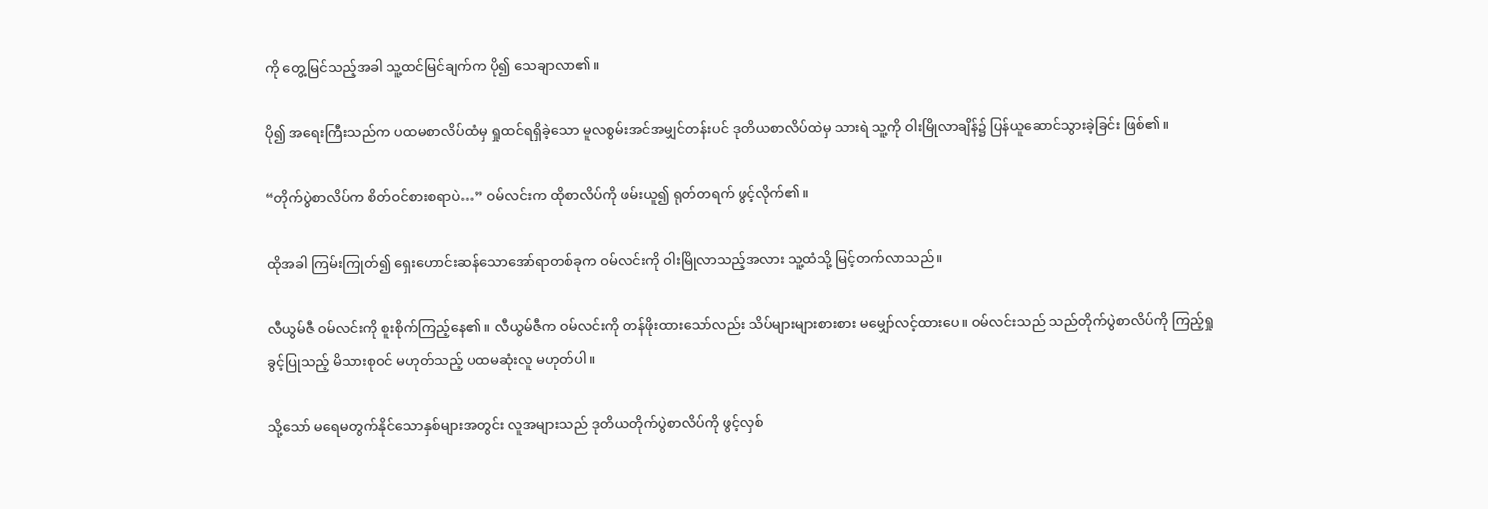ကို တွေ့မြင်သည့်အခါ သူ့ထင်မြင်ချက်က ပို၍ သေချာလာ၏။

ပို၍ အရေးကြီးသည်က ပထမစာလိပ်ထံမှ ရှုထင်ရရှိခဲ့သော မူလစွမ်းအင်အမျှင်တန်းပင် ဒုတိယစာလိပ်ထဲမှ သားရဲ သူ့ကို ဝါးမြိုလာချိန်၌ ပြန်ယူဆောင်သွားခဲ့ခြင်း ဖြစ်၏။

“တိုက်ပွဲစာလိပ်က စိတ်ဝင်စားစရာပဲ…” ဝမ်လင်းက ထိုစာလိပ်ကို ဖမ်းယူ၍ ရုတ်တရက် ဖွင့်လိုက်၏။

ထိုအခါ ကြမ်းကြုတ်၍ ရှေးဟောင်းဆန်သောအော်ရာတစ်ခုက ဝမ်လင်းကို ဝါးမြိုလာသည့်အလား သူ့ထံသို့ မြင့်တက်လာသည်။

လီယွမ်ဇီ ဝမ်လင်းကို စူးစိုက်ကြည့်နေ၏။ လီယွမ်ဇီက ဝမ်လင်းကို တန်ဖိုးထားသော်လည်း သိပ်များများစားစား မမျှော်လင့်ထားပေ။ ဝမ်လင်းသည် သည်တိုက်ပွဲစာလိပ်ကို ကြည့်ရှုခွင့်ပြုသည့် မိသားစုဝင် မဟုတ်သည့် ပထမဆုံးလူ မဟုတ်ပါ။

သို့သော် မရေမတွက်နိုင်သောနှစ်များအတွင်း လူအများသည် ဒုတိယတိုက်ပွဲစာလိပ်ကို ဖွင့်လှစ်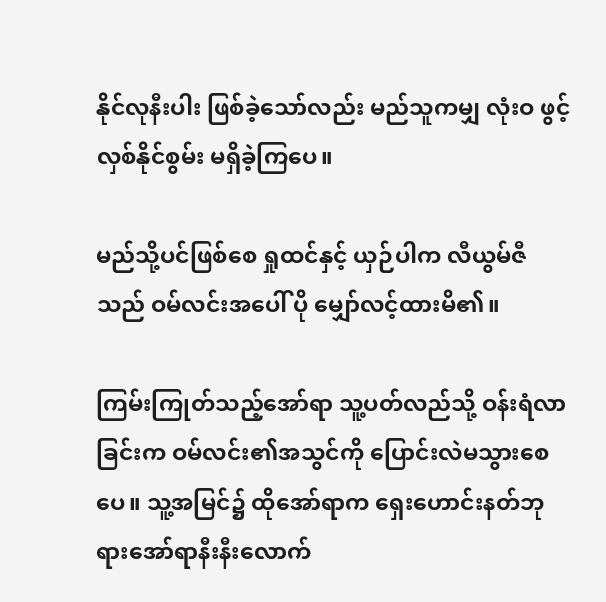နိုင်လုနီးပါး ဖြစ်ခဲ့သော်လည်း မည်သူကမျှ လုံးဝ ဖွင့်လှစ်နိုင်စွမ်း မရှိခဲ့ကြပေ။

မည်သို့ပင်ဖြစ်စေ ရှုထင်နှင့် ယှဉ်ပါက လီယွမ်ဇီသည် ဝမ်လင်းအ‌ပေါ် ပို မျှော်လင့်ထားမိ၏။

ကြမ်းကြုတ်သည့်အော်ရာ သူ့ပတ်လည်သို့ ဝန်းရံလာခြင်းက ဝမ်လင်း၏အသွင်ကို ပြောင်းလဲမသွားစေပေ။ သူ့အမြင်၌ ထိုအော်ရာက ရှေးဟောင်းနတ်ဘုရားအော်ရာနီးနီးလောက်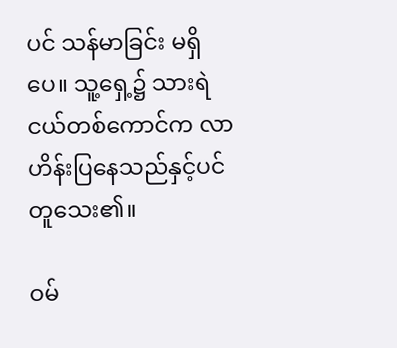ပင် သန်မာခြင်း မရှိပေ။ သူ့ရှေ့၌ သားရဲငယ်တစ်ကောင်က လာဟိန်းပြနေသည်နှင့်ပင် တူသေး၏။

ဝမ်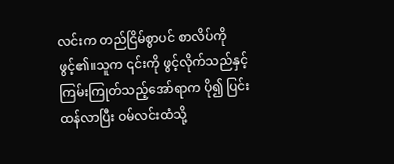လင်းက တည်ငြိမ်စွာပင် စာလိပ်ကို ဖွင့်၏။သူက ၎င်းကို ဖွင့်လိုက်သည်နှင့် ကြမ်းကြုတ်သည့်အော်ရာက ပို၍ ပြင်းထန်လာပြီး ဝမ်လင်းထံသို့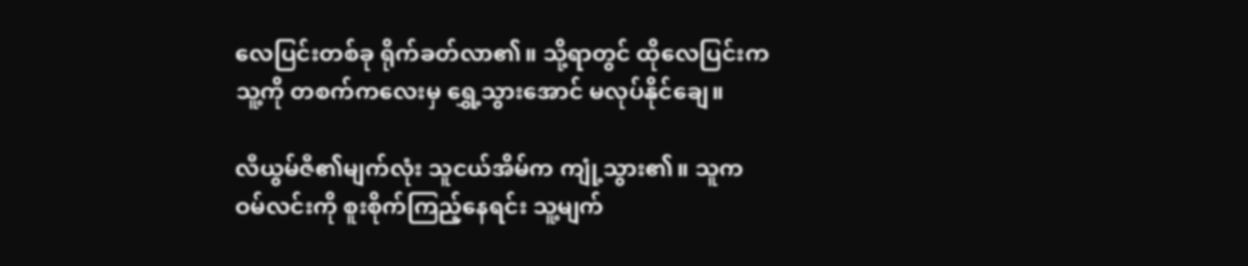လေပြင်းတစ်ခု ရိုက်ခတ်လာ၏။ သို့ရာတွင် ထိုလေပြင်းက သူ့ကို တစက်ကလေးမှ ရွှေ့သွားအောင် မလုပ်နိုင်ချေ။

လီယွမ်ဇီ၏မျက်လုံး သူငယ်အိမ်က ကျုံ့သွား၏။ သူက ဝမ်လင်းကို စူးစိုက်ကြည့်နေရင်း သူ့မျက်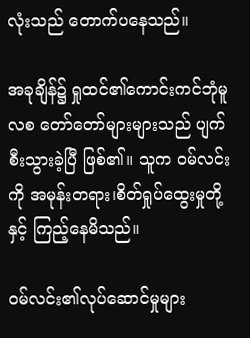လုံးသည် တောက်ပနေသည်။

အခုချိန်၌ ရှုထင်၏ကောင်းကင်ဘုံမူလစ တော်တော်များများသည် ပျက်စီးသွားခဲ့ပြီ ဖြစ်၏။ သူက ဝမ်လင်းကို အမုန်းတရား၊စိတ်ရှုပ်ထွေးမှုတို့နှင့် ကြည့်နေမိသည်။

ဝမ်လင်း၏လုပ်ဆောင်မှုများ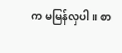က မမြန်လှပါ။ စာ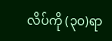လိပ်ကို (၃၀)ရာ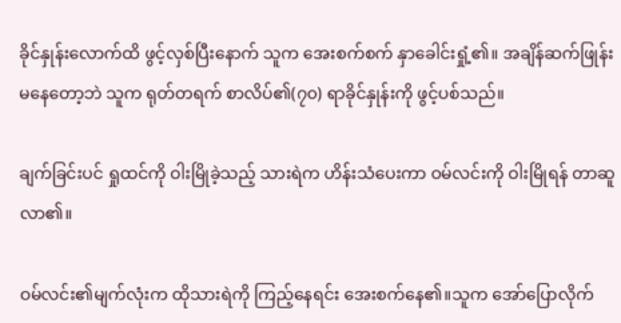ခိုင်နှုန်းလောက်ထိ ဖွင့်လှစ်ပြီးနောက် သူက အေးစက်စက် နှာခေါင်းရှုံ့၏။ အချိန်ဆက်ဖြုန်းမနေတော့ဘဲ သူက ရုတ်တရက် စာလိပ်၏(၇၀) ရာခိုင်နှုန်းကို ဖွင့်ပစ်သည်။

ချက်ခြင်းပင် ရှုထင်ကို ဝါးမြိုခဲ့သည့် သားရဲက ဟိန်းသံပေးကာ ဝမ်လင်းကို ဝါးမြိုရန် တာဆူလာ၏။

ဝမ်လင်း၏မျက်လုံးက ထိုသားရဲကို ကြည့်နေရင်း အေးစက်နေ၏။သူက အော်ပြောလိုက်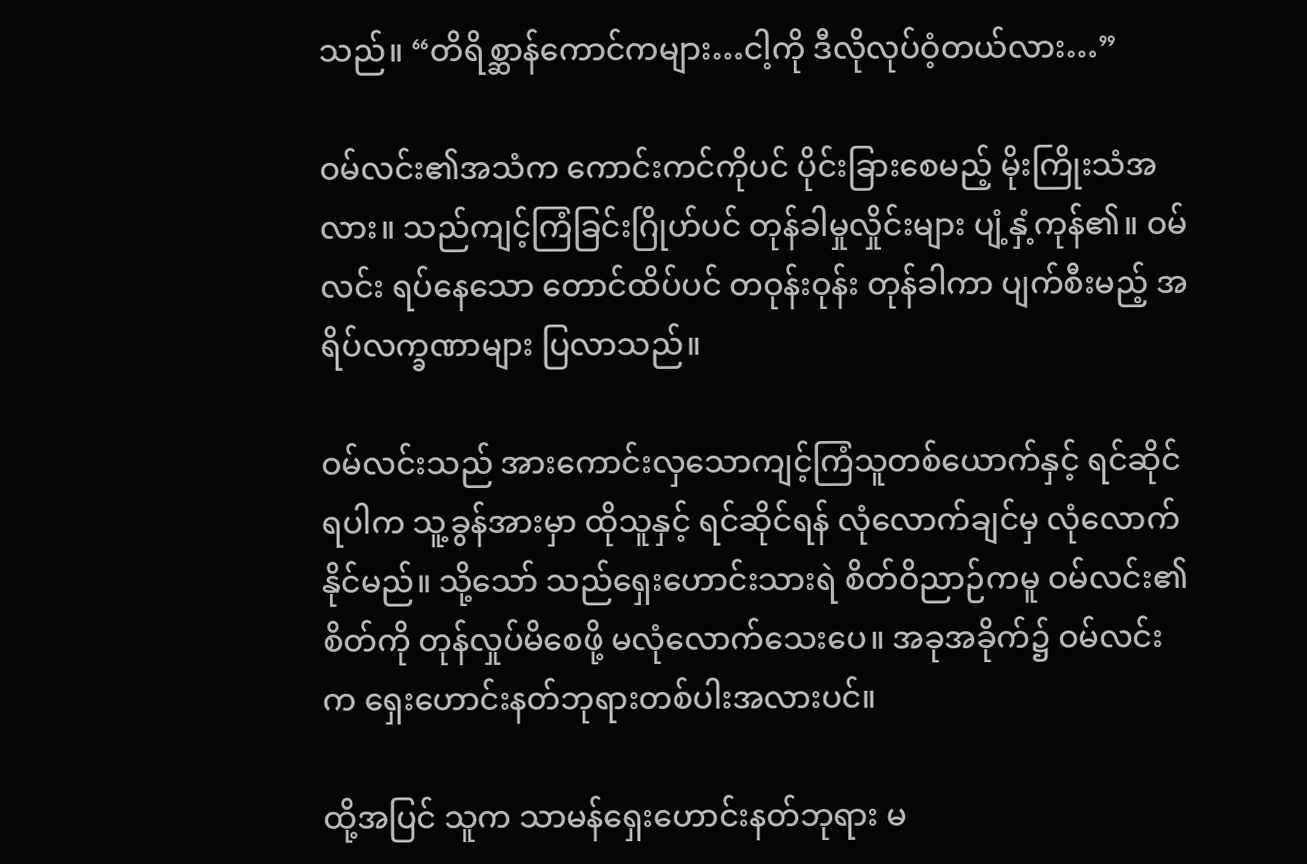သည်။ “တိရိစ္ဆာန်ကောင်ကများ…ငါ့ကို ဒီလိုလုပ်ဝံ့တယ်လား…”

ဝမ်လင်း၏အသံက ကောင်းကင်ကိုပင် ပိုင်းခြားစေမည့် မိုးကြိုးသံအလား။ သည်ကျင့်ကြံခြင်းဂြိုဟ်ပင် တုန်ခါမှုလှိုင်းများ ပျံ့နှံ့ကုန်၏။ ဝမ်လင်း ရပ်နေသော တောင်ထိပ်ပင် တဝုန်းဝုန်း တုန်ခါကာ ပျက်စီးမည့် အရိပ်လက္ခဏာများ ပြလာသည်။

ဝမ်လင်းသည် အားကောင်းလှသောကျင့်ကြံသူတစ်ယောက်နှင့် ရင်ဆိုင်ရပါက သူ့ခွန်အားမှာ ထိုသူနှင့် ရင်ဆိုင်ရန် လုံလောက်ချင်မှ လုံလောက်နိုင်မည်။ သို့သော် သည်ရှေးဟောင်းသားရဲ စိတ်ဝိညာဉ်ကမူ ဝမ်လင်း၏စိတ်ကို တုန်လှုပ်မိစေဖို့ မလုံလောက်သေးပေ။ အခုအခိုက်၌ ဝမ်လင်းက ရှေးဟောင်းနတ်ဘုရားတစ်ပါးအလားပင်။

ထို့အပြင် သူက သာမန်ရှေးဟောင်းနတ်ဘုရား မ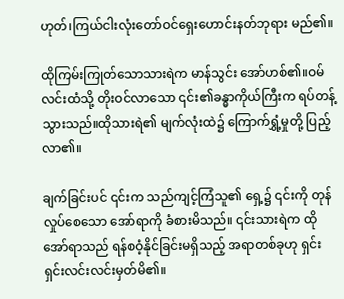ဟုတ်၊ကြယ်ငါးလုံးတော်ဝင်ရှေးဟောင်းနတ်ဘုရား မည်၏။

ထိုကြမ်းကြုတ်သောသားရဲက မာန်သွင်း အော်ဟစ်၏။ဝမ်လင်းထံသို့ တိုးဝင်လာသော ၎င်း၏ခန္ဓာကိုယ်ကြီးက ရပ်တန့်သွားသည်။ထိုသားရဲ၏ မျက်လုံးထဲ၌ ကြောက်ရွှံ့မှုတို့ ပြည့်လာ၏။

ချက်ခြင်းပင် ၎င်းက သည်ကျင့်ကြံသူ၏ ရှေ့၌ ၎င်းကို တုန်လှုပ်စေသော အော်ရာကို ခံစားမိသည်။ ၎င်းသားရဲက ထိုအော်ရာသည် ရန်စဝံ့နိုင်ခြင်းမရှိသည့် အရာတစ်ခုဟု ရှင်းရှင်းလင်းလင်းမှတ်မိ၏။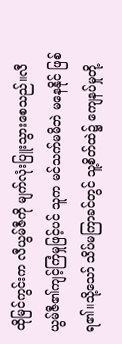ထိုမြင်ကွင်းက လီယွမ်ဇီကို မျက်လုံးပြူးသွားစေသည်။လီယွမ်ဇီ၏ကျင့်ကြံမှုဖြင့်ပင် သူက မင်သက်မမိဘဲ မနေနိုင် ဖြစ်ရ၏။သို့သော် သိပ်မကြာခင်တွင် သူ့စိတ်ထဲ၌ ကျေနပ်မှုတို့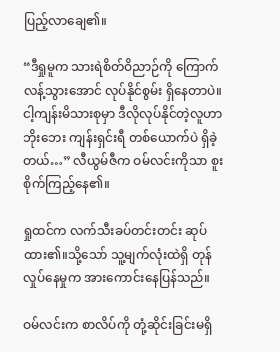ပြည့်လာချေ၏။

“ဒီရှုမူက သားရဲစိတ်ဝိညာဉ်ကို ကြောက်လန့်သွားအောင် လုပ်နိုင်စွမ်း ရှိနေတာပဲ။ ငါ့ကျန်းမိသားစုမှာ ဒီလိုလုပ်နိုင်တဲ့လူဟာ ဘိုးဘေး ကျန်းရှင်းရီ တစ်ယောက်ပဲ ရှိခဲ့တယ်…” လီယွမ်ဇီက ဝမ်လင်းကိုသာ စူးစိုက်ကြည့်နေ၏။

ရှုထင်က လက်သီးခပ်တင်းတင်း ဆုပ်ထား၏။သို့သော် သူ့မျက်လုံးထဲရှိ တုန်လှုပ်နေမှုက အားကောင်းနေပြန်သည်။

ဝမ်လင်းက စာလိပ်ကို တုံ့ဆိုင်းခြင်းမရှိ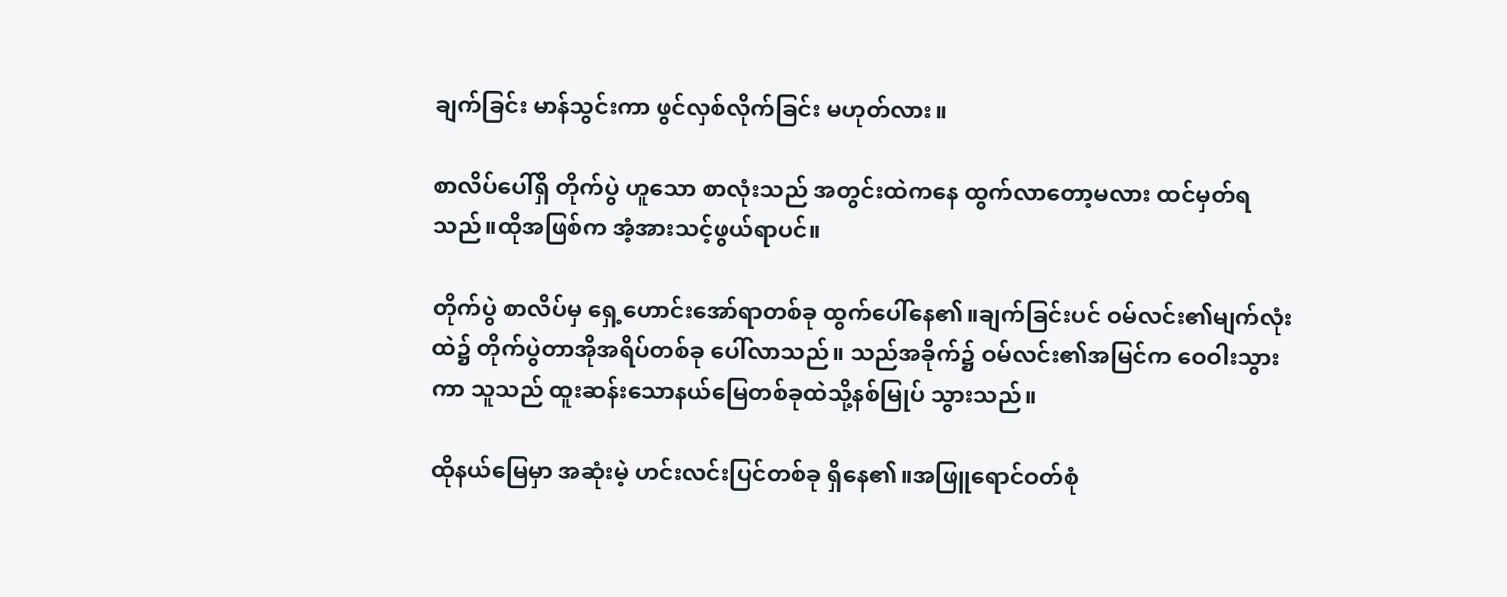ချက်ခြင်း မာန်သွင်းကာ ဖွင်လှစ်လိုက်ခြင်း မဟုတ်လား။

စာလိပ်ပေါ်ရှိ တိုက်ပွဲ ဟူသော စာလုံးသည် အတွင်းထဲကနေ ထွက်လာတော့မလား ထင်မှတ်ရသည်။ထိုအဖြစ်က အံ့အားသင့်ဖွယ်ရာပင်။

တိုက်ပွဲ စာလိပ်မှ ရှေ့ဟောင်းအော်ရာတစ်ခု ထွက်ပေါ်နေ၏။ချက်ခြင်းပင် ဝမ်လင်း၏မျက်လုံးထဲ၌ တိုက်ပွဲတာအိုအရိပ်တစ်ခု ပေါ်လာသည်။ သည်အခိုက်၌ ဝမ်လင်း၏အမြင်က ဝေဝါးသွားကာ သူသည် ထူးဆန်းသောနယ်မြေတစ်ခုထဲသို့နစ်မြုပ် သွားသည်။

ထိုနယ်မြေမှာ အဆုံးမဲ့ ဟင်းလင်းပြင်တစ်ခု ရှိနေ၏။အဖြူရောင်ဝတ်စုံ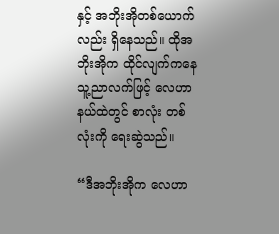နှင့် အဘိုးအိုတစ်ယောက်လည်း ရှိနေသည်။ ထိုအဘိုးအိုက ထိုင်လျက်ကနေ သူ့ညာလက်ဖြင့် လေဟာနယ်ထဲတွင် စာလုံး တစ်လုံးကို ရေးဆွဲသည်။

“ဒီအဘိုးအိုက လေဟာ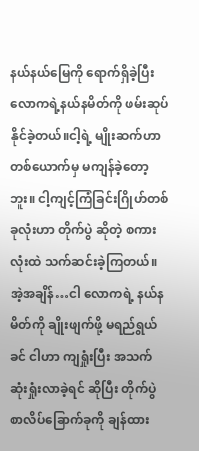နယ်နယ်မြေကို ရောက်ရှိခဲ့ပြီး လောကရဲ့နယ်နမိတ်ကို ဖမ်းဆုပ်နိုင်ခဲ့တယ်။ငါ့ရဲ့ မျိုးဆက်ဟာ တစ်ယောက်မှ မကျန်ခဲ့တော့ဘူး။ ငါ့ကျင့်ကြံခြင်းဂြိုဟ်တစ်ခုလုံးဟာ တိုက်ပွဲ ဆိုတဲ့ စကားလုံးထဲ သက်ဆင်းခဲ့ကြတယ်။ အဲ့အချိန်…ငါ လောကရဲ့ နယ်နမိတ်ကို ချိုးဖျက်ဖို့ မရည်ရွယ်ခင် ငါဟာ ကျရှုံးပြီး အသက်ဆုံးရှုံးလာခဲ့ရင် ဆိုပြီး တိုက်ပွဲစာလိပ်ခြောက်ခုကို ချန်ထား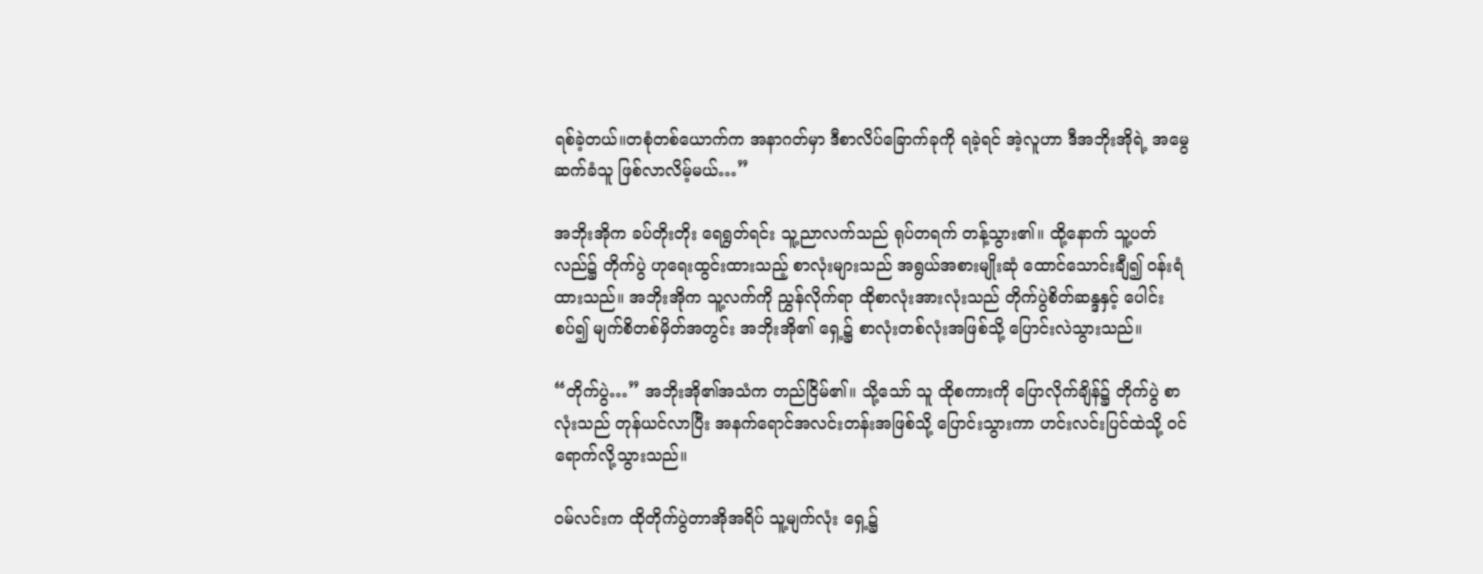ရစ်ခဲ့တယ်။တစုံတစ်ယောက်က အနာဂတ်မှာ ဒီစာလိပ်ခြောက်ခုကို ရခဲ့ရင် အဲ့လူဟာ ဒီအဘိုးအိုရဲ့ အမွေဆက်ခံသူ ဖြစ်လာလိမ့်မယ်…”

အဘိုးအိုက ခပ်တိုးတိုး ရေရွတ်ရင်း သူ့ညာလက်သည် ရုပ်တရက် တန့်သွား၏။ ထို့နောက် သူ့ပတ်လည်၌ တိုက်ပွဲ ဟုရေးထွင်းထားသည့် စာလုံးများသည် အရွယ်အစားမျိုးဆုံ ထောင်သောင်းချီ၍ ဝန်းရံထားသည်။ အဘိုးအိုက သူ့လက်ကို ညွှန်လိုက်ရာ ထိုစာလုံးအားလုံးသည် တိုက်ပွဲစိတ်ဆန္ဒနှင့် ပေါင်းစပ်၍ မျက်စိတစ်မှိတ်အတွင်း အဘိုးအို၏ ရှေ့၌ စာလုံးတစ်လုံးအဖြစ်သို့ ပြောင်းလဲသွားသည်။

“တိုက်ပွဲ…” အဘိုးအို၏အသံက တည်ငြိမ်၏။ သို့သော် သူ ထိုစကားကို ပြောလိုက်ချိန်၌ တိုက်ပွဲ စာလုံးသည် တုန်ယင်လာပြီး အနက်ရောင်အလင်းတန်းအဖြစ်သို့ ပြောင်းသွားကာ ဟင်းလင်းပြင်ထဲသို့ ဝင်ရောက်လို့သွားသည်။

ဝမ်လင်းက ထိုတိုက်ပွဲတာအိုအရိပ် သူ့မျက်လုံး ရှေ့၌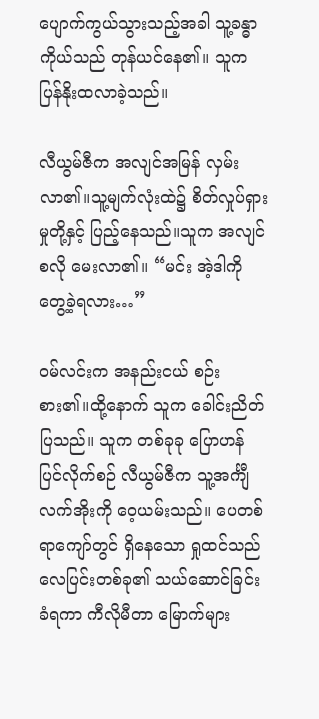ပျောက်ကွယ်သွားသည့်အခါ သူ့ခန္ဓာကိုယ်သည် တုန်ယင်နေ၏။ သူက ပြန်နိုးထလာခဲ့သည်။

လီယွမ်ဇီက အလျင်အမြန် လှမ်းလာ၏။သူ့မျက်လုံးထဲ၌ စိတ်လှုပ်ရှားမှုတို့နှင့် ပြည့်နေသည်။သူက အလျင်စလို မေးလာ၏။ “မင်း အဲ့ဒါကို တွေ့ခဲ့ရလား…”

ဝမ်လင်းက အနည်းငယ် စဉ်းစား၏။ထို့နောက် သူက ခေါင်းညိတ်ပြသည်။ သူက တစ်ခုခု ပြောဟန် ပြင်လိုက်စဉ် လီယွမ်ဇီက သူ့အင်္ကျီလက်အိုးကို ဝေ့ယမ်းသည်။ ပေတစ်ရာကျော်တွင် ရှိနေသော ရှုထင်သည် လေပြင်းတစ်ခု၏ သယ်ဆောင်ခြင်း ခံရကာ ကီလိုမီတာ မြောက်များ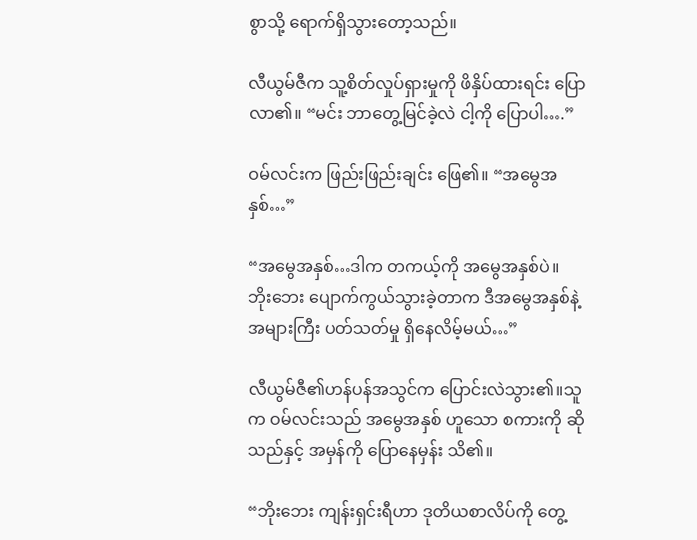စွာသို့ ရောက်ရှိသွားတော့သည်။

လီယွမ်ဇီက သူ့စိတ်လှုပ်ရှားမှုကို ဖိနှိပ်ထားရင်း ပြောလာ၏။ “မင်း ဘာတွေ့မြင်ခဲ့လဲ ငါ့ကို ပြောပါ….”

ဝမ်လင်းက ဖြည်းဖြည်းချင်း ဖြေ၏။ “အမွေအနှစ်…”

“အမွေအနှစ်…ဒါက တကယ့်ကို အမွေအနှစ်ပဲ။ ဘိုးဘေး ပျောက်ကွယ်သွားခဲ့တာက ဒီအမွေအနှစ်နဲ့ အများကြီး ပတ်သတ်မှု ရှိနေလိမ့်မယ်…”

လီယွမ်ဇီ၏ဟန်ပန်အသွင်က ပြောင်းလဲသွား၏။သူက ဝမ်လင်းသည် အမွေအနှစ် ဟူသော စကားကို ဆိုသည်နှင့် အမှန်ကို ပြောနေမှန်း သိ၏။

“ဘိုးဘေး ကျန်းရှင်းရီဟာ ဒုတိယစာလိပ်ကို တွေ့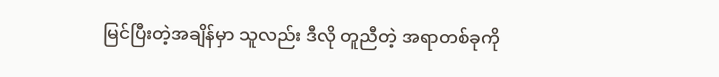မြင်ပြီးတဲ့အချိန်မှာ သူလည်း ဒီလို တူညီတဲ့ အရာတစ်ခုကို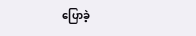ပြောခဲ့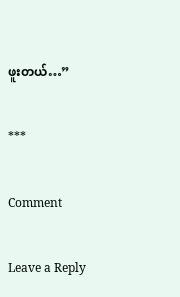ဖူးတယ်…”

***

Comment

Leave a Reply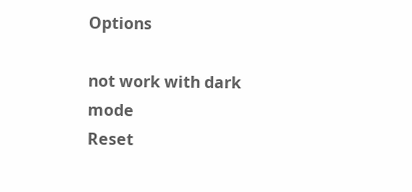Options

not work with dark mode
Reset